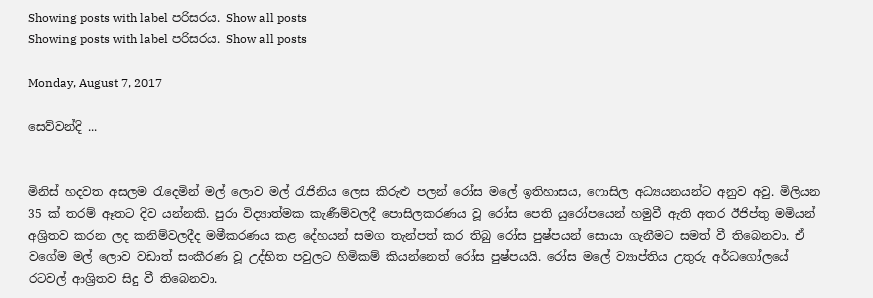Showing posts with label පරිසරය. Show all posts
Showing posts with label පරිසරය. Show all posts

Monday, August 7, 2017

සෙව්වන්දි ...


මිනිස් හදවත අසලම රැදෙමින් මල් ලොව මල් රැජිනිය ලෙස කිරුළු පලන් රෝස මලේ ඉතිහාසය, ෆොසිල අධ්‍යයනයන්ට අනුව අවු. මිලියන 35 ක් තරම් ඈතට දිව යන්නකි. පුරා විද්‍යාත්මක කැණීම්වලදී පොසිලකරණය වූ රෝස පෙති යුරෝපයෙන් හමුවී ඇති අතර ඊජිප්තු මමියන් අශ්‍රිතව කරන ලද කනිම්වලදීද මමීකරණය කළ දේහයන් සමග තැන්පත් කර තිබු රෝස පුෂ්පයන් සොයා ගැනීමට සමත් වී තිබෙනවා. ඒ වගේම මල් ලොව වඩාත් සංකීරණ වූ උද්භිත පවුලට හිමිකම් කියන්නෙත් රෝස පුෂ්පයයි. රෝස මලේ ව්‍යාප්තිය උතුරු අර්ධගෝලයේ රටවල් ආශ්‍රිතව සිදු වී තිබෙනවා.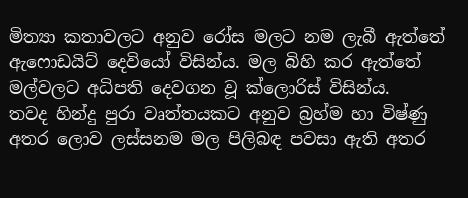මිත්‍යා කතාවලට අනුව රෝස මලට නම ලැබී ඇත්තේ ඇෆොඩයිට් දෙවියෝ විසින්ය. මල බිහි කර ඇත්තේ මල්වලට අධිපති දෙවගන වූ ක්ලොරිස් විසින්ය.
තවද හින්දු පුරා වෘත්තයකට අනුව බ්‍රහ්ම හා විෂ්ණු අතර ලොව ලස්සනම මල පිලිබඳ පවසා ඇති අතර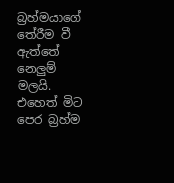බ්‍රහ්මයාගේ තේරීම වී ඇත්තේ නෙලුම් මලයි. එහෙත් මිට පෙර බ්‍රහ්ම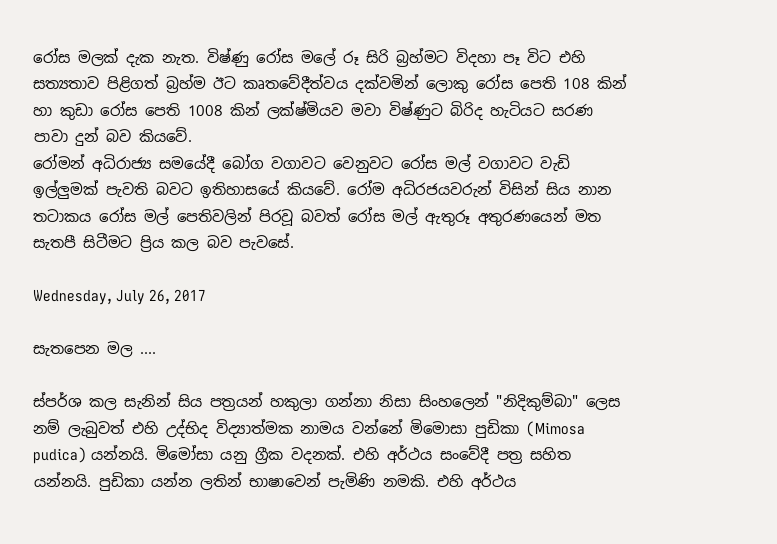රෝස මලක් දැක නැත. විෂ්ණු රෝස මලේ රූ සිරි බ්‍රහ්මට විදහා පෑ විට එහි සත්‍යතාව පිළිගත් බ්‍රහ්ම ඊට කෘතවේදීත්වය දක්වමින් ලොකු රෝස පෙති 108 කින් හා කුඩා රෝස පෙති 1008 කින් ලක්ෂ්මියව මවා විෂ්ණුට බිරිද හැටියට සරණ පාවා දුන් බව කියවේ.
රෝමන් අධිරාජ්‍ය සමයේදී බෝග වගාවට වෙනුවට රෝස මල් වගාවට වැඩි ඉල්ලුමක් පැවති බවට ඉතිහාසයේ කියවේ. රෝම අධිරජයවරුන් විසින් සිය නාන තටාකය රෝස මල් පෙතිවලින් පිරවූ බවත් රෝස මල් ඇතුරූ අතුරණයෙන් මත සැතපී සිටීමට ප්‍රිය කල බව පැවසේ.

Wednesday, July 26, 2017

සැතපෙන මල ....

ස්පර්ශ කල සැනින් සිය පත්‍රයන් හකුලා ගන්නා නිසා සිංහලෙන් "නිදිකුම්බා" ලෙස නම් ලැබුවත් එහි උද්භිද විද්‍යාත්මක නාමය වන්නේ මිමොසා පුඩිකා (Mimosa pudica) යන්නයි. මිමෝසා යනු ග්‍රීක වදනක්. එහි අර්ථය සංවේදී පත්‍ර සහිත යන්නයි. පුඩිකා යන්න ලතින් භාෂාවෙන් පැමිණි නමකි. එහි අර්ථය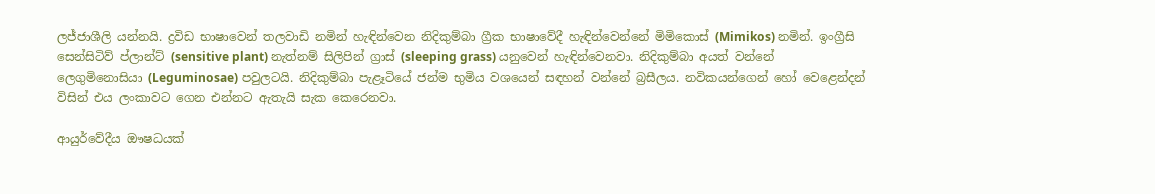ලජ්ජාශීලි යන්නයි. ද්‍රවිඩ භාෂාවෙන් තලවාඩි නමින් හැඳින්වෙන නිදිකුම්බා ග්‍රීක භාෂාවේදී හැඳින්වෙන්නේ මිමිකොස් (Mimikos) නමින්. ඉංග්‍රීසි සෙන්සිටිව් ප්ලාන්ට් (sensitive plant) නැත්නම් සිලිපින් ග්‍රාස් (sleeping grass) යනුවෙන් හැඳින්වෙනවා. නිදිකුම්බා අයත් වන්නේ ලෙගුමිනොසියා (Leguminosae) පවුලටයි. නිදිකුම්බා පැළෑටියේ ජන්ම භුමිය වශයෙන් සඳහන් වන්නේ බ්‍රසීලය. නවිකයන්ගෙන් හෝ වෙළෙන්දන් විසින් එය ලංකාවට ගෙන එන්නට ඇතැයි සැක කෙරෙනවා.

ආයුර්වේදීය ඖෂධයක්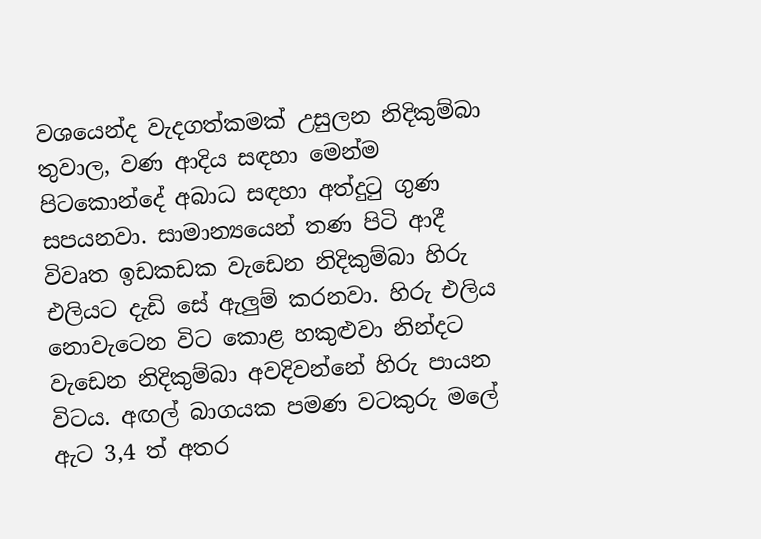වශයෙන්ද වැදගත්කමක් උසුලන නිදිකුම්බා තුවාල, වණ ආදිය සඳහා මෙන්ම පිටකොන්දේ අබාධ සඳහා අත්දුටු ගුණ සපයනවා. සාමාන්‍යයෙන් තණ පිටි ආදී විවෘත ඉඩකඩක වැඩෙන නිදිකුම්බා හිරු එලියට දැඩි සේ ඇලුම් කරනවා. හිරු එලිය නොවැටෙන විට කොළ හකුළුවා නින්දට වැඩෙන නිදිකුම්බා අවදිවන්නේ හිරු පායන විටය. අඟල් බාගයක පමණ වටකුරු මලේ ඇට 3,4 ත් අතර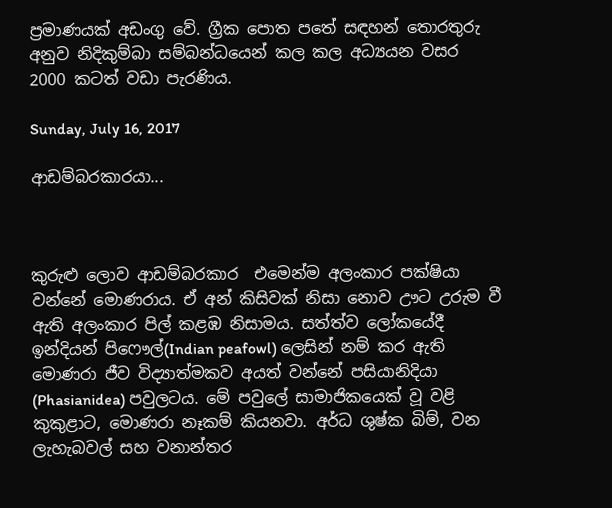ප්‍රමාණයක් අඩංගු වේ. ග්‍රීක පොත පතේ සඳහන් තොරතුරු අනුව නිදිකුම්බා සම්බන්ධයෙන් කල කල අධ්‍යයන වසර 2000 කටත් වඩා පැරණිය.

Sunday, July 16, 2017

ආඩම්බරකාරයා...



කුරුළු ලොව ආඩම්බරකාර  එමෙන්ම අලංකාර පක්ෂියා වන්නේ මොණරාය. ඒ අන් කිසිවක් නිසා නොව ඌට උරුම වී ඇති අලංකාර පිල් කළඹ නිසාමය. සත්ත්ව ලෝකයේදී ඉන්දියන් පිෆෞල්(Indian peafowl) ලෙසින් නම් කර ඇති මොණරා ජීව විද්‍යාත්මකව අයත් වන්නේ පසියානිදියා (Phasianidea) පවුලටය. මේ පවුලේ සාමාජිකයෙක් වූ වළි කුකුළාට, මොණරා නෑකම් කියනවා. අර්ධ ශුෂ්ක බිම්, වන ලැහැබවල් සහ වනාන්තර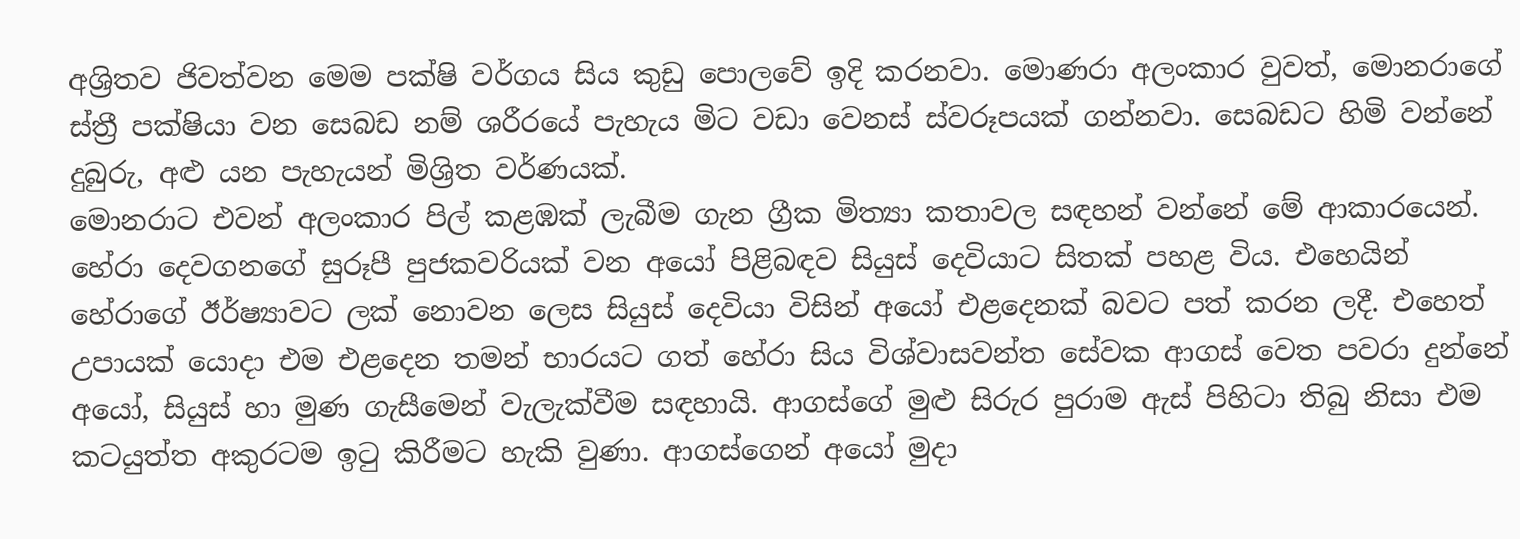අශ්‍රිතව ජිවත්වන මෙම පක්ෂි වර්ගය සිය කුඩු පොලවේ ඉදි කරනවා. මොණරා අලංකාර වුවත්, මොනරාගේ ස්ත්‍රී පක්ෂියා වන සෙබඩ නම් ශරීරයේ පැහැය මිට වඩා වෙනස් ස්වරූපයක් ගන්නවා. සෙබඩට හිමි වන්නේ දුබුරු, අළු යන පැහැයන් මිශ්‍රිත වර්ණයක්.
මොනරාට එවන් අලංකාර පිල් කළඹක් ලැබීම ගැන ග්‍රීක මිත්‍යා කතාවල සඳහන් වන්නේ මේ ආකාරයෙන්. හේරා දෙවගනගේ සුරූපී පුජකවරියක් වන අයෝ පිළිබඳව සියුස් දෙවියාට සිතක් පහළ විය. එහෙයින් හේරාගේ ඊර්ෂ්‍යාවට ලක් නොවන ලෙස සියුස් දෙවියා විසින් අයෝ එළදෙනක් බවට පත් කරන ලදී. එහෙත් උපායක් යොදා එම එළදෙන තමන් භාරයට ගත් හේරා සිය විශ්වාසවන්ත සේවක ආගස් වෙත පවරා දුන්නේ අයෝ, සියුස් හා මුණ ගැසීමෙන් වැලැක්වීම සඳහායි. ආගස්ගේ මුළු සිරුර පුරාම ඇස් පිහිටා තිබු නිසා එම කටයුත්ත අකුරටම ඉටු කිරීමට හැකි වුණා. ආගස්ගෙන් අයෝ මුදා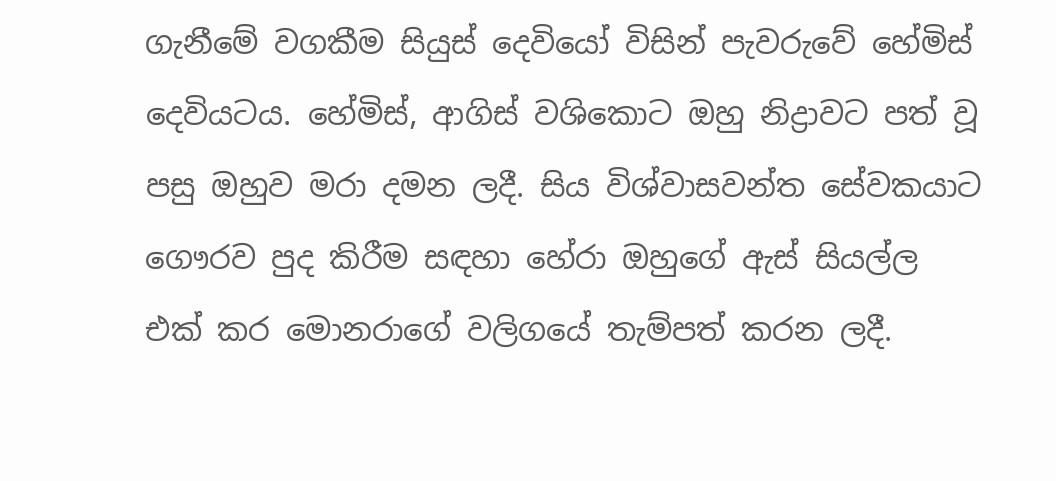ගැනීමේ වගකීම සියුස් දෙවියෝ විසින් පැවරුවේ හේමිස් දෙවියටය. හේමිස්, ආගිස් වශිකොට ඔහු නිද්‍රාවට පත් වූ පසු ඔහුව මරා දමන ලදී. සිය විශ්වාසවන්ත සේවකයාට ගෞරව පුද කිරීම සඳහා හේරා ඔහුගේ ඇස් සියල්ල එක් කර මොනරාගේ වලිගයේ තැම්පත් කරන ලදී.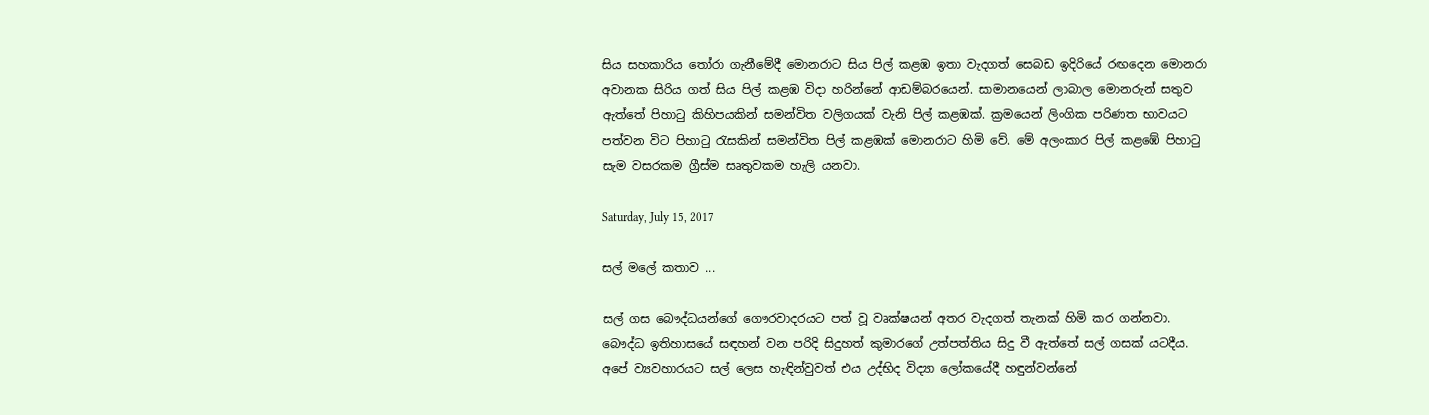සිය සහකාරිය තෝරා ගැනීමේදී මොනරාට සිය පිල් කළඹ ඉතා වැදගත් සෙබඩ ඉදිරියේ රඟදෙන මොනරා අවානක සිරිය ගත් සිය පිල් කළඹ විදා හරින්නේ ආඩම්බරයෙන්. සාමානයෙන් ලාබාල මොනරුන් සතුව ඇත්තේ පිහාටු කිහිපයකින් සමන්විත වලිගයක් වැනි පිල් කළඹක්. ක්‍රමයෙන් ලිංගික පරිණත භාවයට පත්වන විට පිහාටු රැසකින් සමන්විත පිල් කළඹක් මොනරාට හිමි වේ. මේ අලංකාර පිල් කළඹේ පිහාටු සැම වසරකම ග්‍රීස්ම සෘතුවකම හැලි යනවා.

Saturday, July 15, 2017

සල් මලේ කතාව ...

සල් ගස බෞද්ධයන්ගේ ගෞරවාදරයට පත් වූ වෘක්ෂයන් අතර වැදගත් තැනක් හිමි කර ගන්නවා. බෞද්ධ ඉතිහාසයේ සඳහන් වන පරිදි සිදුහත් කුමාරගේ උත්පත්තිය සිදු වී ඇත්තේ සල් ගසක් යටදීය. අපේ ව්‍යවහාරයට සල් ලෙස හැඳින්වුවත් එය උද්භිද විද්‍යා ලෝකයේදී හඳුන්වන්නේ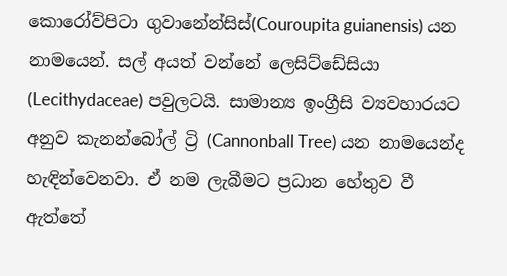කොරෝව්පිටා ගුවානේන්සිස්(Couroupita guianensis) යන නාමයෙන්. සල් අයත් වන්නේ ලෙසිට්ඩේසියා (Lecithydaceae) පවුලටයි. සාමාන්‍ය ඉංග්‍රීසි ව්‍යවහාරයට අනුව කැනන්බෝල් ට්‍රි (Cannonball Tree) යන නාමයෙන්ද හැඳින්වෙනවා. ඒ නම ලැබීමට ප්‍රධාන හේතුව වී ඇත්තේ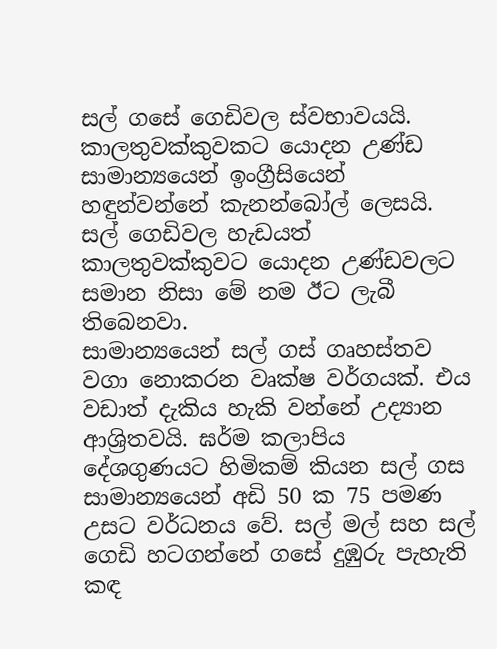සල් ගසේ ගෙඩිවල ස්වභාවයයි. කාලතුවක්කුවකට යොදන උණ්ඩ සාමාන්‍යයෙන් ඉංග්‍රීසියෙන් හඳුන්වන්නේ කැනන්බෝල් ලෙසයි. සල් ගෙඩිවල හැඩයත් කාලතුවක්කුවට යොදන උණ්ඩවලට සමාන නිසා මේ නම ඊට ලැබී තිබෙනවා.
සාමාන්‍යයෙන් සල් ගස් ගෘහස්තව වගා නොකරන වෘක්ෂ වර්ගයක්. එය වඩාත් දැකිය හැකි වන්නේ උද්‍යාන ආශ්‍රිතවයි. ඝර්ම කලාපිය දේශගුණයට හිමිකම් කියන සල් ගස සාමාන්‍යයෙන් අඩි 50 ක 75 පමණ උසට වර්ධනය වේ. සල් මල් සහ සල් ගෙඩි හටගන්නේ ගසේ දුඹුරු පැහැති කඳ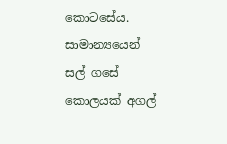කොටසේය. සාමාන්‍යයෙන් සල් ගසේ කොලයක් අගල්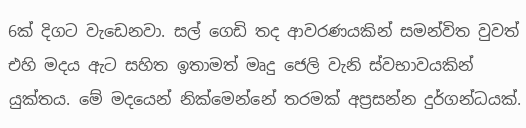6ක් දිගට වැඩෙනවා. සල් ගෙඩි තද ආවරණයකින් සමන්විත වුවත් එහි මදය ඇට සහිත ඉතාමත් මෘදු ජෙලි වැනි ස්වභාවයකින් යුක්තය. මේ මදයෙන් නික්මෙන්නේ තරමක් අප්‍රසන්න දුර්ගන්ධයක්.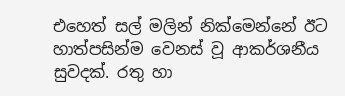එහෙත් සල් මලින් නික්මෙන්නේ ඊට හාත්පසින්ම වෙනස් වූ ආකර්ශනීය සුවදක්. රතු හා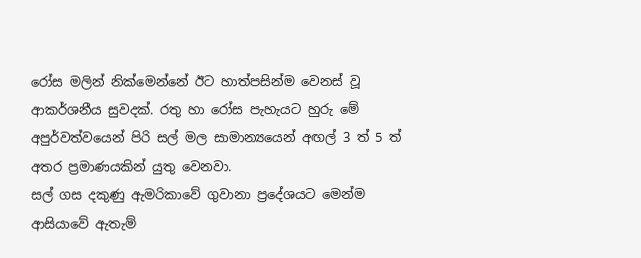රෝස මලින් නික්මෙන්නේ ඊට හාත්පසින්ම වෙනස් වූ ආකර්ශනීය සුවදක්. රතු හා රෝස පැහැයට හුරු මේ අපුර්වත්වයෙන් පිරි සල් මල සාමාන්‍යයෙන් අඟල් 3 ත් 5 ත් අතර ප්‍රමාණයකින් යුතු වෙනවා.
සල් ගස දකුණු ඇමරිකාවේ ගුවානා ප්‍රදේශයට මෙන්ම ආසියාවේ ඇතැම්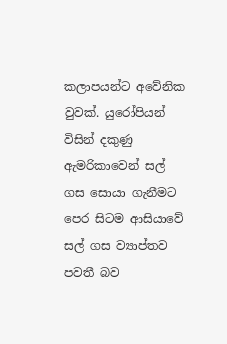කලාපයන්ට අවේනික වුවක්. යුරෝපියන් විසින් දකුණු ඇමරිකාවෙන් සල් ගස සොයා ගැනීමට පෙර සිටම ආසියාවේ සල් ගස ව්‍යාප්තව පවතී බව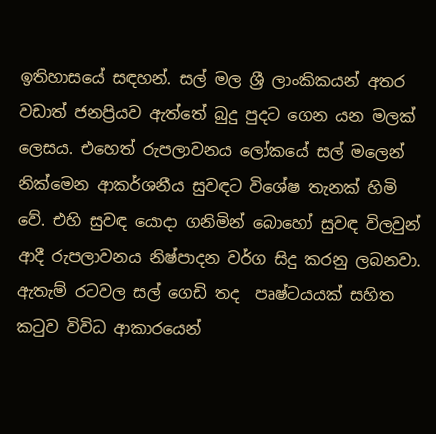ඉතිහාසයේ සඳහන්. සල් මල ශ්‍රී ලාංකිකයන් අතර වඩාත් ජනප්‍රියව ඇත්තේ බුදු පුදට ගෙන යන මලක් ලෙසය. එහෙත් රුපලාවනය ලෝකයේ සල් මලෙන් නික්මෙන ආකර්ශනීය සුවඳට විශේෂ තැනක් හිමි වේ. එහි සුවඳ යොදා ගනිමින් බොහෝ සුවඳ විලවුන් ආදී රුපලාවනය නිෂ්පාදන වර්ග සිදු කරනු ලබනවා. ඇතැම් රටවල සල් ගෙඩි තද  පෘෂ්ටයයක් සහිත කටුව විවිධ ආකාරයෙන්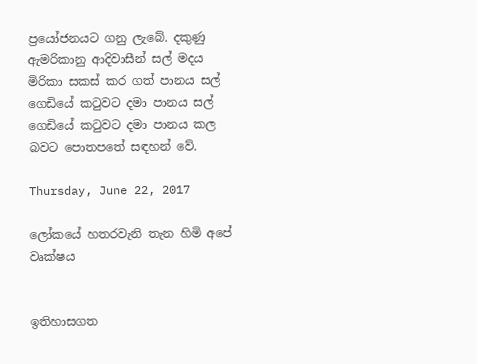ප්‍රයෝජනයට ගනු ලැබේ. දකුණු ඇමරිකානු ආදිවාසීන් සල් මදය මිරිකා සකස් කර ගත් පානය සල් ගෙඩියේ කටුවට දමා පානය සල් ගෙඩියේ කටුවට දමා පානය කල බවට පොතපතේ සඳහන් වේ.

Thursday, June 22, 2017

ලෝකයේ හතරවැනි තැන හිමි අපේ වෘක්ෂය


ඉතිහාසගත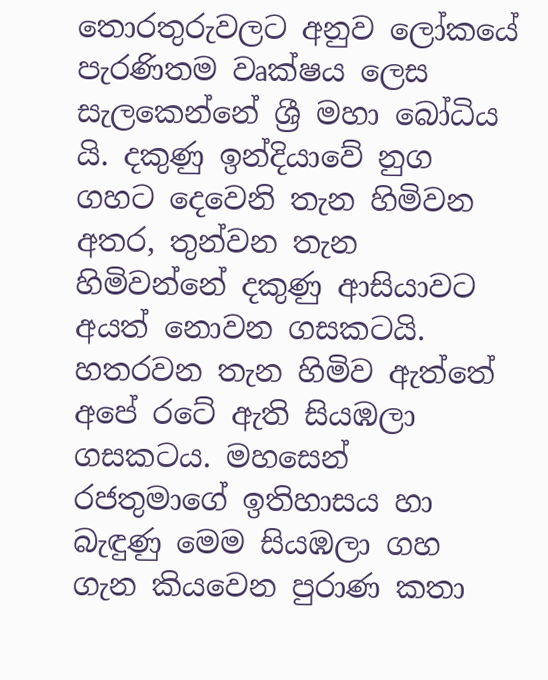තොරතුරුවලට අනුව ලෝකයේ පැරණිතම වෘක්ෂය ලෙස සැලකෙන්නේ ශ්‍රී මහා බෝධිය යි. දකුණු ඉන්දියාවේ නුග ගහට දෙවෙනි තැන හිමිවන අතර, තුන්වන තැන හිමිවන්නේ දකුණු ආසියාවට අයත් නොවන ගසකටයි. හතරවන තැන හිමිව ඇත්තේ අපේ රටේ ඇති සියඹලා ගසකටය. මහසෙන් රජතුමාගේ ඉතිහාසය හා බැඳුණු මෙම සියඹලා ගහ ගැන කියවෙන පුරාණ කතා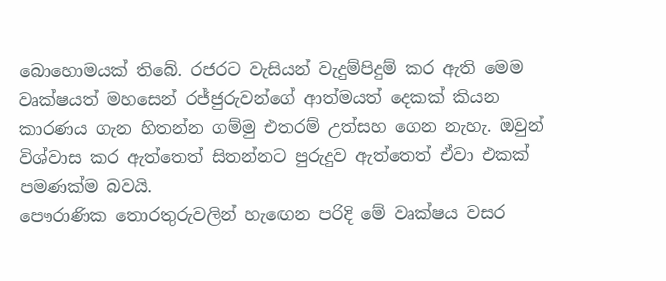බොහොමයක් තිබේ. රජරට වැසියන් වැදුම්පිදුම් කර ඇති මෙම වෘක්ෂයත් මහසෙන් රජ්ජුරුවන්ගේ ආත්මයත් දෙකක් කියන කාරණය ගැන හිතන්න ගම්මු එතරම් උත්සහ ගෙන නැහැ. ඔවුන් විශ්වාස කර ඇත්තෙත් සිතන්නට පුරුදුව ඇත්තෙත් ඒවා එකක් පමණක්ම බවයි.
පෞරාණික තොරතුරුවලින් හැඟෙන පරිදි මේ වෘක්ෂය වසර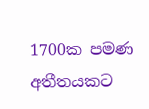1700ක පමණ අතීතයකට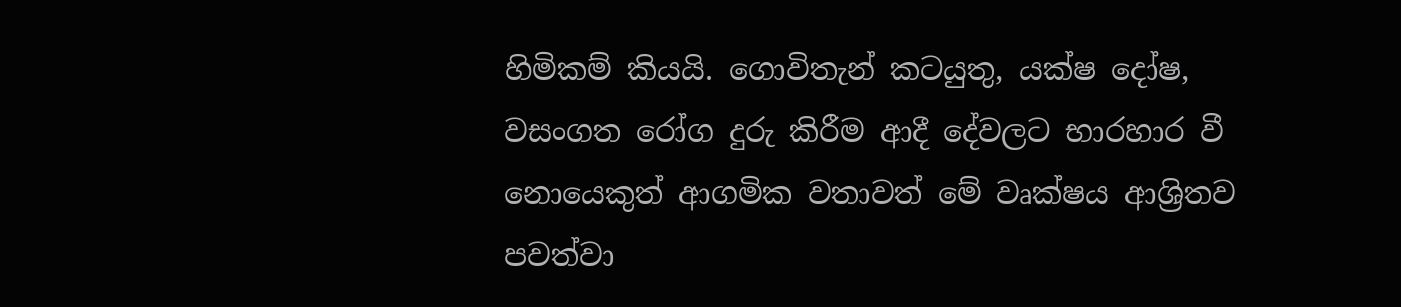හිමිකම් කියයි. ගොවිතැන් කටයුතු, යක්ෂ දෝෂ, වසංගත රෝග දුරු කිරීම ආදී දේවලට භාරහාර වී නොයෙකුත් ආගමික වතාවත් මේ වෘක්ෂය ආශ්‍රිතව පවත්වා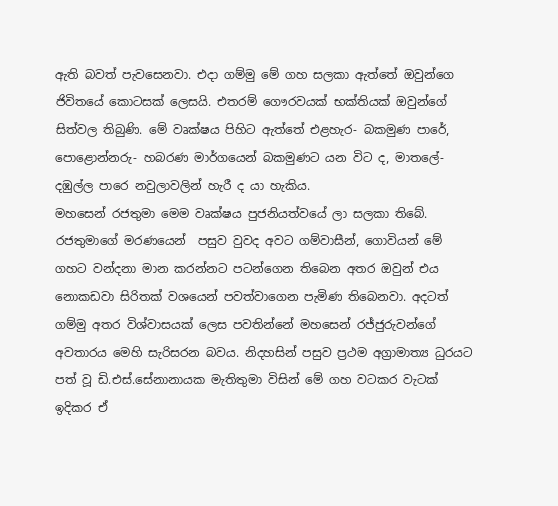ඇති බවත් පැවසෙනවා. එදා ගම්මු මේ ගහ සලකා ඇත්තේ ඔවුන්ගෙ ජිවිතයේ කොටසක් ලෙසයි. එතරම් ගෞරවයක් භක්තියක් ඔවුන්ගේ සිත්වල තිබුණි. මේ වෘක්ෂය පිහිට ඇත්තේ එළහැර- බකමුණ පාරේ, පොළොන්නරු- හබරණ මාර්ගයෙන් බකමුණට යන විට ද, මාතලේ- දඹුල්ල පාරෙ නවුලාවලින් හැරී ද යා හැකිය.
මහසෙන් රජතුමා මෙම වෘක්ෂය පුජනියත්වයේ ලා සලකා තිබේ. රජතුමාගේ මරණයෙන්  පසුව වුවද අවට ගම්වාසීන්, ගොවියන් මේ ගහට වන්දනා මාන කරන්නට පටන්ගෙන තිබෙන අතර ඔවුන් එය නොකඩවා සිරිතක් වශයෙන් පවත්වාගෙන පැමිණ තිබෙනවා. අදටත් ගම්මු අතර විශ්වාසයක් ලෙස පවතින්නේ මහසෙන් රජ්ජුරුවන්ගේ අවතාරය මෙහි සැරිසරන බවය. නිදහසින් පසුව ප්‍රථම අග්‍රාමාත්‍ය ධුරයට පත් වූ ඩි.එස්.සේනානායක මැතිතුමා විසින් මේ ගහ වටකර වැටක් ඉදිකර ඒ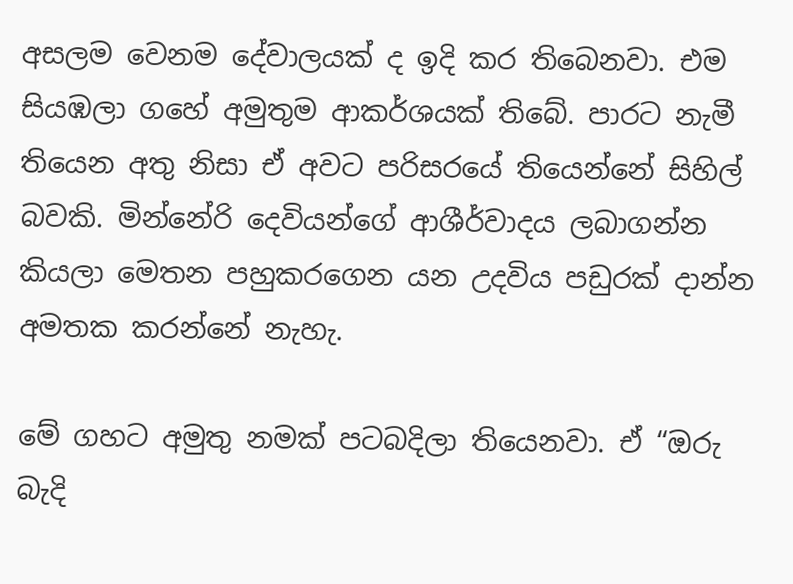අසලම වෙනම දේවාලයක් ද ඉදි කර තිබෙනවා. එම සියඹලා ගහේ අමුතුම ආකර්ශයක් තිබේ. පාරට නැමී තියෙන අතු නිසා ඒ අවට පරිසරයේ තියෙන්නේ සිහිල් බවකි. මින්නේරි දෙවියන්ගේ ආශීර්වාදය ලබාගන්න කියලා මෙතන පහුකරගෙන යන උදවිය පඩුරක් දාන්න අමතක කරන්නේ නැහැ.

මේ ගහට අමුතු නමක් පටබදිලා තියෙනවා. ඒ “ඔරු බැදි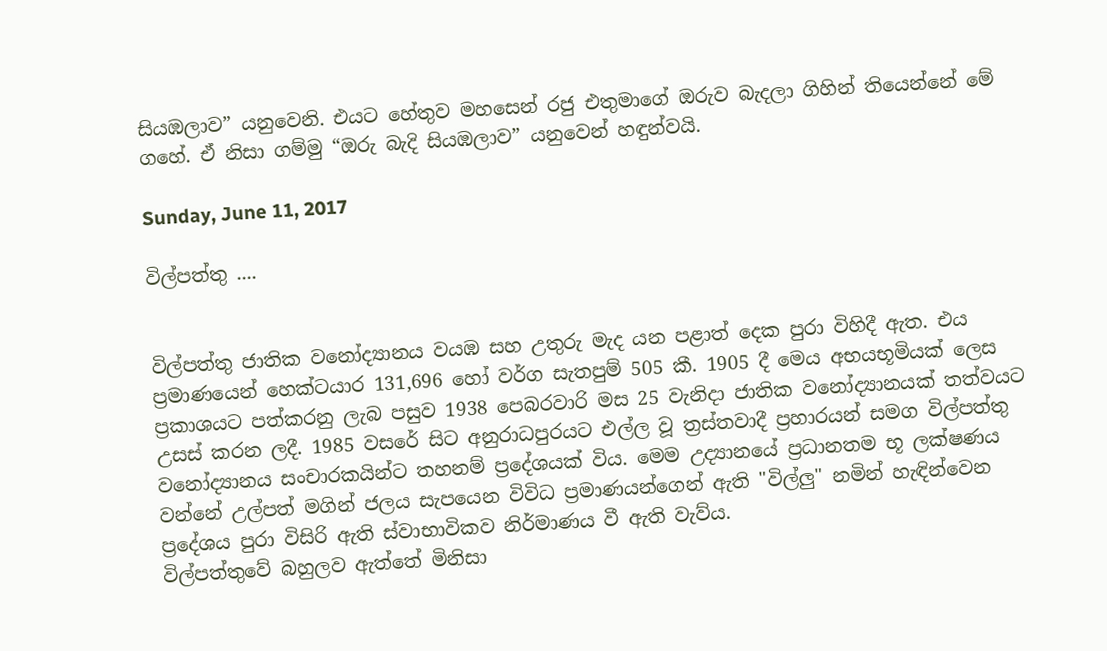සියඹලාව” යනුවෙනි. එයට හේතුව මහසෙන් රජු එතුමාගේ ඔරුව බැදලා ගිහින් තියෙන්නේ මේ ගහේ. ඒ නිසා ගම්මු “ඔරු බැදි සියඹලාව” යනුවෙන් හඳුන්වයි.

Sunday, June 11, 2017

විල්පත්තු ....


විල්පත්තු ජාතික වනෝද්‍යානය වයඹ සහ උතුරු මැද යන පළාත් දෙක පුරා විහිදී ඇත. එය ප්‍රමාණයෙන් හෙක්ටයාර 131,696 හෝ වර්ග සැතපුම් 505 කී. 1905 දී මෙය අභයභූමියක් ලෙස ප්‍රකාශයට පත්කරනු ලැබ පසුව 1938 පෙබරවාරි මස 25 වැනිදා ජාතික වනෝද්‍යානයක් තත්වයට උසස් කරන ලදී. 1985 වසරේ සිට අනුරාධපුරයට එල්ල වූ ත්‍රස්තවාදී ප්‍රහාරයන් සමග විල්පත්තු වනෝද්‍යානය සංචාරකයින්ට තහනම් ප්‍රදේශයක් විය. මෙම උද්‍යානයේ ප්‍රධානතම භූ ලක්ෂණය වන්නේ උල්පත් මගින් ජලය සැපයෙන විවිධ ප්‍රමාණයන්ගෙන් ඇති "විල්ලු" නමින් හැඳින්වෙන ප්‍රදේශය පුරා විසිරි ඇති ස්වාභාවිකව නිර්මාණය වී ඇති වැව්ය.
විල්පත්තුවේ බහුලව ඇත්තේ මිනිසා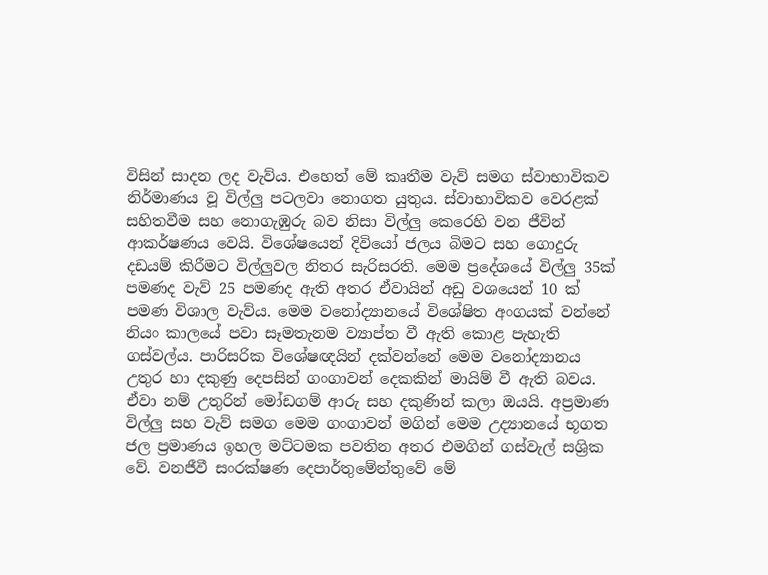විසින් සාදන ලද වැව්ය. එහෙත් මේ කෘතීම වැව් සමග ස්වාභාවිකව නිර්මාණය වූ විල්ලු පටලවා නොගත යුතුය. ස්වාභාවිකව වෙරළක් සහිතවීම සහ නොගැඹුරු බව නිසා විල්ලු කෙරෙහි වන ජීවින් ආකර්ෂණය වෙයි. විශේෂයෙන් දිවියෝ ජලය බිමට සහ ගොදුරු දඩයම් කිරීමට විල්ලුවල නිතර සැරිසරති. මෙම ප්‍රදේශයේ විල්ලු 35ක් පමණද වැව් 25 පමණද ඇති අතර ඒවායින් අඩු වශයෙන් 10 ක් පමණ විශාල වැව්ය. මෙම වනෝද්‍යානයේ විශේෂිත අංගයක් වන්නේ නියං කාලයේ පවා සෑමතැනම ව්‍යාප්ත වී ඇති කොළ පැහැති ගස්වල්ය. පාරිසරික විශේෂඥයින් දක්වන්නේ මෙම වනෝද්‍යානය උතුර හා දකුණු දෙපසින් ගංගාවන් දෙකකින් මායිම් වී ඇති බවය.
ඒවා නම් උතුරින් මෝඩගම් ආරු සහ දකුණින් කලා ඔයයි. අප්‍රමාණ විල්ලු සහ වැව් සමග මෙම ගංගාවන් මගින් මෙම උද්‍යානයේ භූගත ජල ප්‍රමාණය ඉහල මට්ටමක පවතින අතර එමගින් ගස්වැල් සශ්‍රික වේ. වනජීවී සංරක්ෂණ දෙපාර්තුමේන්තුවේ මේ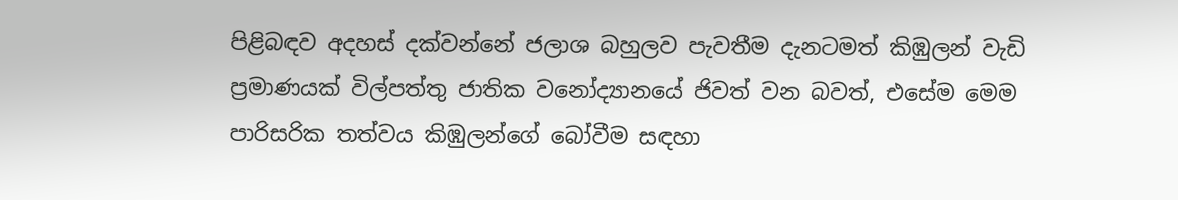පිළිබඳව අදහස් දක්වන්නේ ජලාශ බහුලව පැවතීම දැනටමත් කිඹුලන් වැඩි ප්‍රමාණයක් විල්පත්තු ජාතික වනෝද්‍යානයේ ජිවත් වන බවත්, එසේම මෙම පාරිසරික තත්වය කිඹුලන්ගේ බෝවීම සඳහා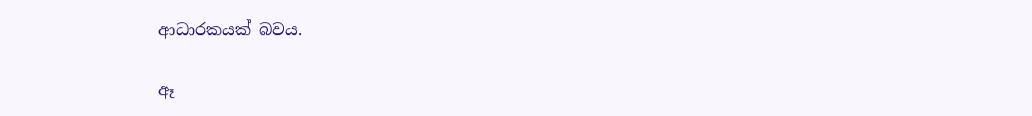ආධාරකයක් බවය.

ඈ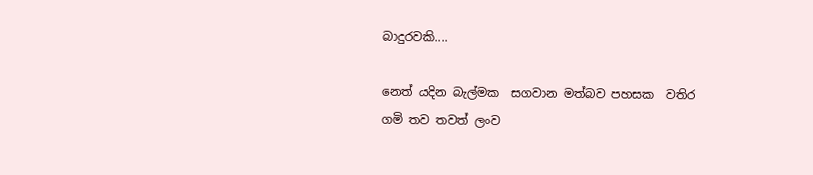බාදුරවකි....

නෙත් යදින බැල්මක  සගවාන මත්බව පහසක  වතිර ගමි තව තවත් ලංව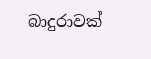බාදුරාවක්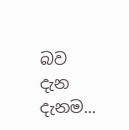බව දැන දැනම...